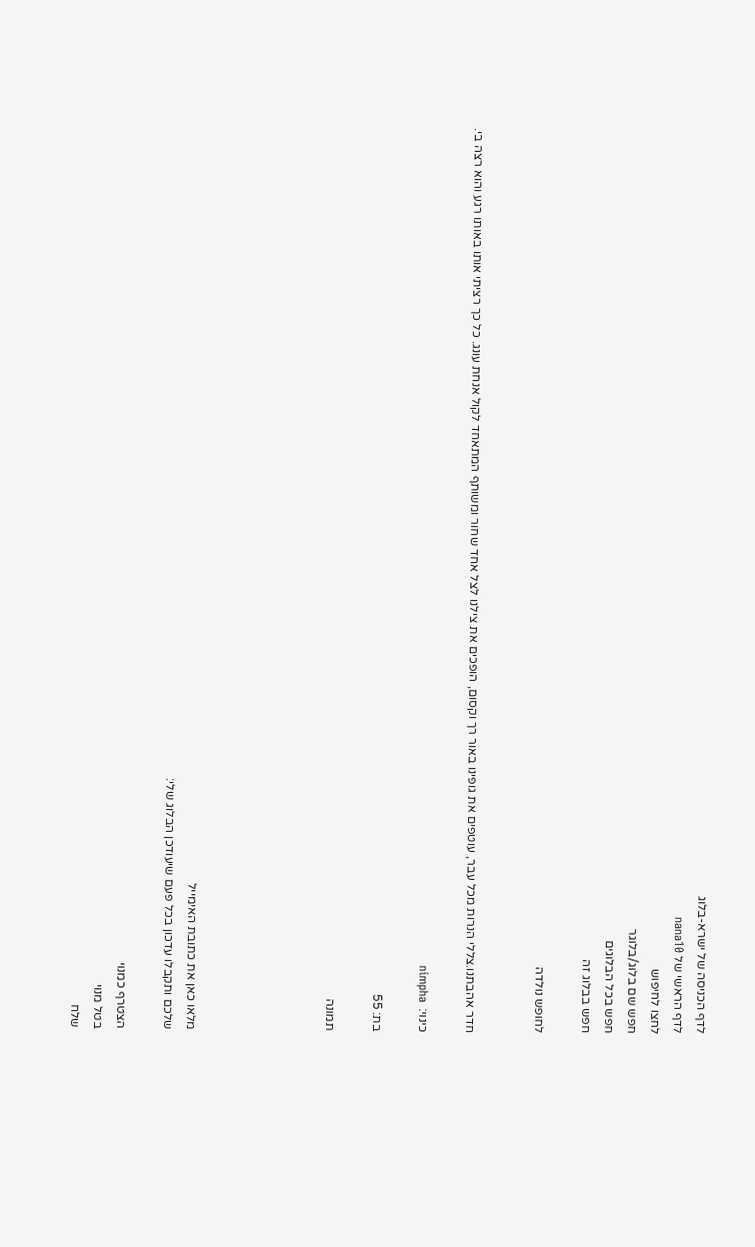לדף הכניסה של ישרא-בלוג
לדף הראשי של nana10
לחצו לחיפוש
חפש שם בלוג/בלוגר
חפש בכל הבלוגים
חפש בבלוג זה

לחופש נולדה


חדר אהבתנו.צללי הנרות מכל עבר, עוטפים את גופינו באור רך וקסום, הופכים את צילנו לצל אחד שחור ומשותף המתאחד לקול אנחת עונג. כל כך רציתי אותו באותו רגע והוא רצה בי.

כינוי:  nimpha

בת: 55

תמונה





מלאו כאן את כתובת האימייל
שלכם ותקבלו עדכון בכל פעם שיעודכן הבלוג שלי:

הצטרף כמנוי
בטל מנוי
שלח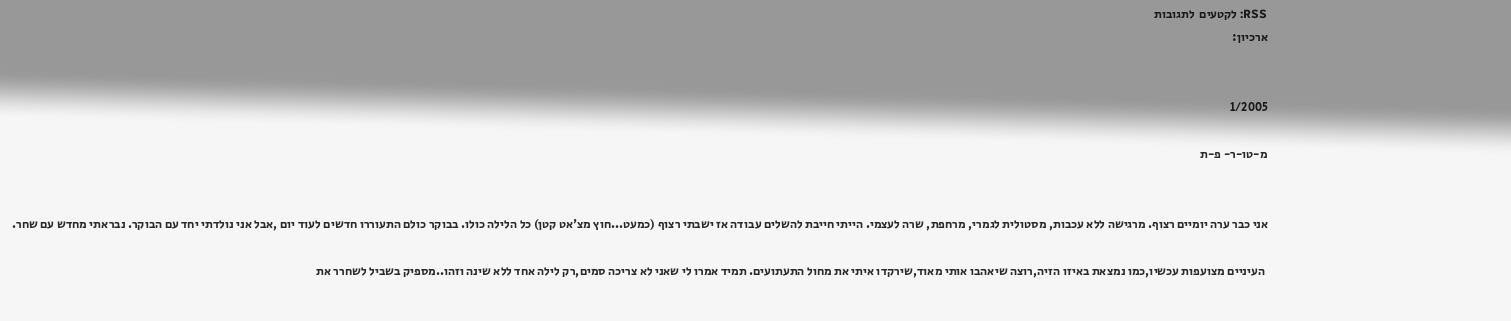RSS: לקטעים  לתגובות
ארכיון:


1/2005

מ-טו-ר- פ-ת


אני כבר ערה יומיים רצוף. מרגישה ללא עכבות, מסטולית לגמרי, מרחפת, שרה לעצמי. הייתי חייבת להשלים עבודה אז ישבתי רצוף (כמעט...חוץ מצ'אט קטן) כל הלילה כולו. בבוקר כולם התעוררו חדשים לעוד יום ,אבל אני נולדתי יחד עם הבוקר. נבראתי מחדש עם שחר.

 העיניים מצועפות עכשיו,כמו נמצאת באיזו הזיה,רוצה שיאהבו אותי מאוד,שירקדו איתי את מחול התעתועים. תמיד אמרו לי שאני לא צריכה סמים,רק לילה אחד ללא שינה וזהו..מספיק בשביל לשחרר את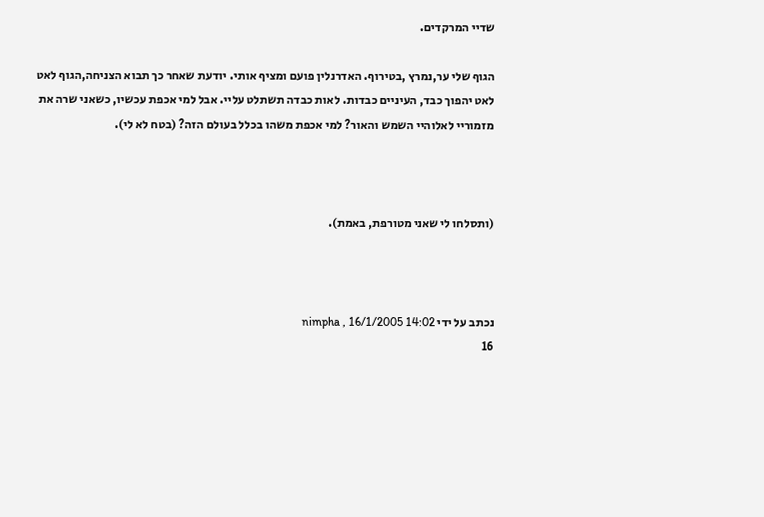שדיי המרקדים.

הגוף שלי ער,נמרץ ,בטירוף. האדרנלין פועם ומציף אותי. יודעת שאחר כך תבוא הצניחה,הגוף לאט לאט יהפוך כבד, העיניים כבדות. לאות כבדה תשתלט עליי. אבל למי אכפת עכשיו, כשאני שרה את מזמוריי לאלוהיי השמש והאור? למי אכפת משהו בכלל בעולם הזה? (בטח לא לי).



(ותסלחו לי שאני מטורפת, באמת).



נכתב על ידי nimpha , 16/1/2005 14:02
16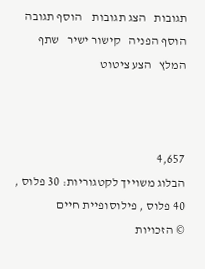תגובות   הצג תגובות    הוסף תגובה   הוסף הפניה   קישור ישיר   שתף   המלץ   הצע ציטוט



4,657
הבלוג משוייך לקטגוריות: 30 פלוס , 40 פלוס , פילוסופיית חיים
© הזכויות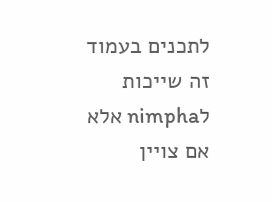לתכנים בעמוד זה שייכות לnimpha אלא אם צויין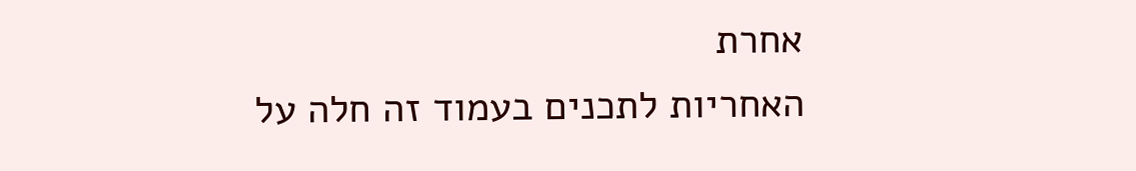אחרת
האחריות לתכנים בעמוד זה חלה על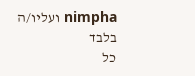nimpha ועליו/ה בלבד
כל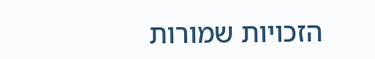הזכויות שמורות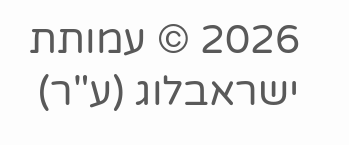2026 © עמותת ישראבלוג (ע"ר)